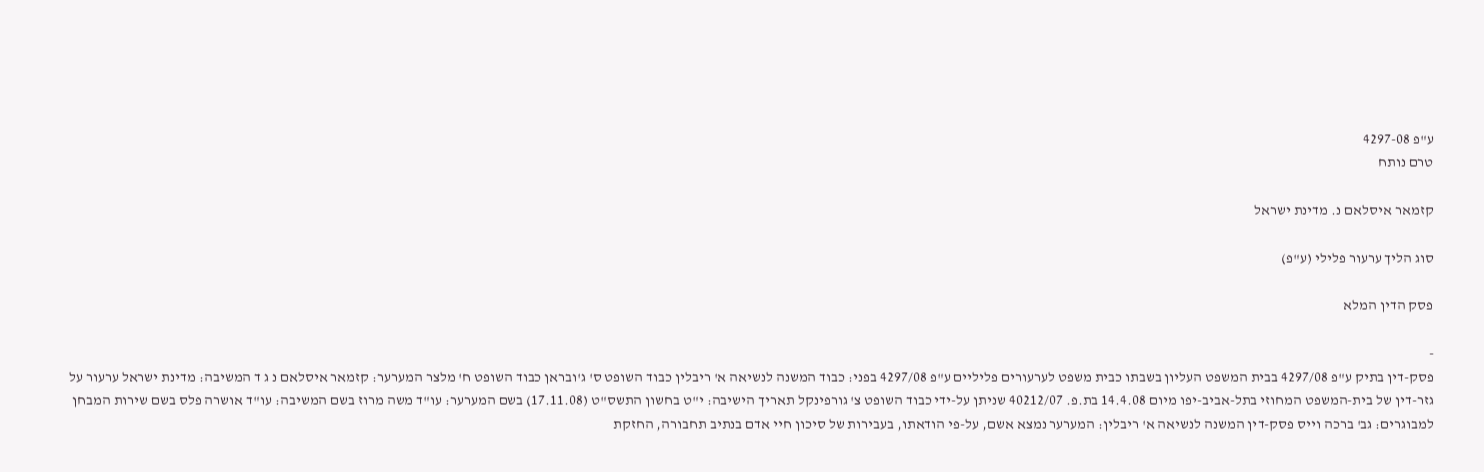ע"פ 4297-08
טרם נותח

קזמאר איסלאם נ. מדינת ישראל

סוג הליך ערעור פלילי (ע"פ)

פסק הדין המלא

-
פסק-דין בתיק ע"פ 4297/08 בבית המשפט העליון בשבתו כבית משפט לערעורים פליליים ע"פ 4297/08 בפני: כבוד המשנה לנשיאה א' ריבלין כבוד השופט ס' ג'ובראן כבוד השופט ח' מלצר המערער: קזמאר איסלאם נ ג ד המשיבה: מדינת ישראל ערעור על גזר-דין של בית-המשפט המחוזי בתל-אביב-יפו מיום 14.4.08 בת.פ. 40212/07 שניתן על-ידי כבוד השופט צ' גורפינקל תאריך הישיבה: י"ט בחשון התשס"ט (17.11.08) בשם המערער: עו"ד משה מרוז בשם המשיבה: עו"ד אושרה פלס בשם שירות המבחן למבוגרים: גב' ברכה וייס פסק-דין המשנה לנשיאה א' ריבלין: המערער נמצא אשם, על-פי הודאתו, בעבירות של סיכון חיי אדם בנתיב תחבורה, החזקת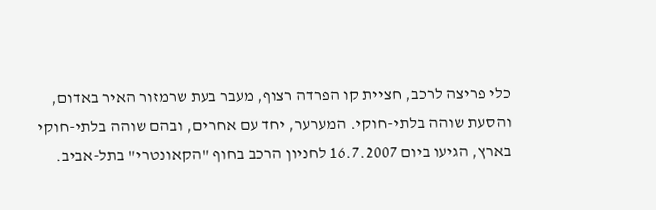כלי פריצה לרכב, חציית קו הפרדה רצוף, מעבר בעת שרמזור האיר באדום, והסעת שוהה בלתי-חוקי. המערער, יחד עם אחרים, ובהם שוהה בלתי-חוקי בארץ, הגיעו ביום 16.7.2007 לחניון הרכב בחוף "הקאונטרי" בתל-אביב.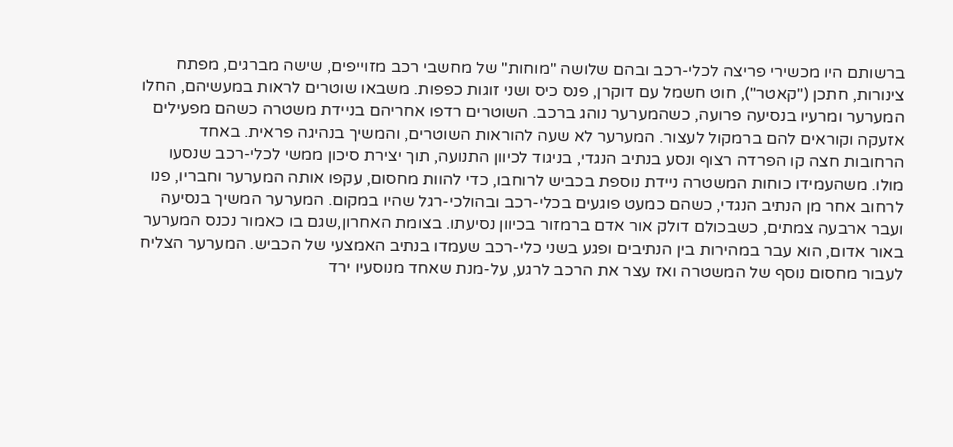ברשותם היו מכשירי פריצה לכלי-רכב ובהם שלושה "מוחות" של מחשבי רכב מזוייפים, שישה מברגים, מפתח צינורות, חתכן ("קאטר"), חוט חשמל עם דוקרן, פנס כיס ושני זוגות כפפות. משבאו שוטרים לראות במעשיהם, החלו המערער ומרעיו בנסיעה פרועה, כשהמערער נוהג ברכב. השוטרים רדפו אחריהם בניידת משטרה כשהם מפעילים אזעקה וקוראים להם ברמקול לעצור. המערער לא שעה להוראות השוטרים, והמשיך בנהיגה פראית. באחד הרחובות חצה קו הפרדה רצוף ונסע בנתיב הנגדי, בניגוד לכיוון התנועה, תוך יצירת סיכון ממשי לכלי-רכב שנסעו מולו. משהעמידו כוחות המשטרה ניידת נוספת בכביש לרוחבו, כדי להוות מחסום, עקפו אותה המערער וחבריו, פנו לרחוב אחר מן הנתיב הנגדי, כשהם כמעט פוגעים בכלי-רכב ובהולכי-רגל שהיו במקום. המערער המשיך בנסיעה ועבר ארבעה צמתים, כשבכולם דולק אור אדם ברמזור בכיוון נסיעתו. בצומת האחרון,שגם בו כאמור נכנס המערער באור אדום, הוא עבר במהירות בין הנתיבים ופגע בשני כלי-רכב שעמדו בנתיב האמצעי של הכביש. המערער הצליח לעבור מחסום נוסף של המשטרה ואז עצר את הרכב לרגע, על-מנת שאחד מנוסעיו ירד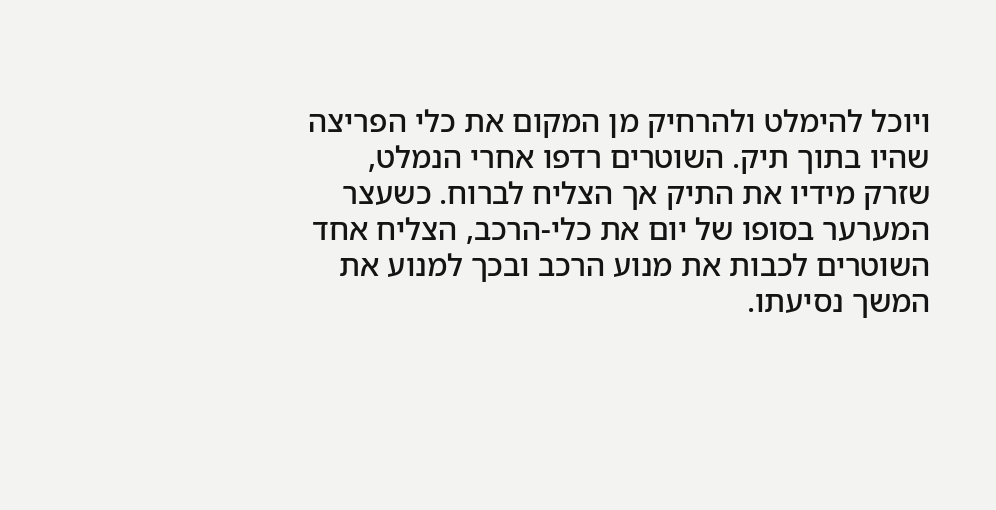ויוכל להימלט ולהרחיק מן המקום את כלי הפריצה שהיו בתוך תיק. השוטרים רדפו אחרי הנמלט, שזרק מידיו את התיק אך הצליח לברוח. כשעצר המערער בסופו של יום את כלי-הרכב, הצליח אחד השוטרים לכבות את מנוע הרכב ובכך למנוע את המשך נסיעתו.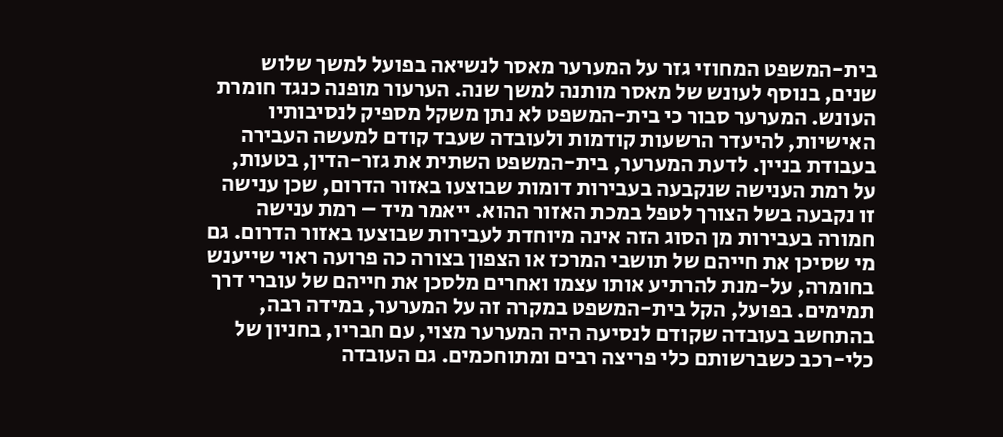בית-המשפט המחוזי גזר על המערער מאסר לנשיאה בפועל למשך שלוש שנים, בנוסף לעונש של מאסר מותנה למשך שנה. הערעור מופנה כנגד חומרת העונש. המערער סבור כי בית-המשפט לא נתן משקל מספיק לנסיבותיו האישיות, להיעדר הרשעות קודמות ולעובדה שעבד קודם למעשה העבירה בעבודת בניין. לדעת המערער, בית-המשפט השתית את גזר-הדין, בטעות, על רמת הענישה שנקבעה בעבירות דומות שבוצעו באזור הדרום, שכן ענישה זו נקבעה בשל הצורך לטפל במכת האזור ההוא. ייאמר מיד – רמת ענישה חמורה בעבירות מן הסוג הזה אינה מיוחדת לעבירות שבוצעו באזור הדרום. גם מי שסיכן את חייהם של תושבי המרכז או הצפון בצורה כה פרועה ראוי שייענש בחומרה, על-מנת להרתיע אותו עצמו ואחרים מלסכן את חייהם של עוברי דרך תמימים. בפועל, הקל בית-המשפט במקרה זה על המערער, במידה רבה, בהתחשב בעובדה שקודם לנסיעה היה המערער מצוי, עם חבריו, בחניון של כלי-רכב כשברשותם כלי פריצה רבים ומתוחכמים. גם העובדה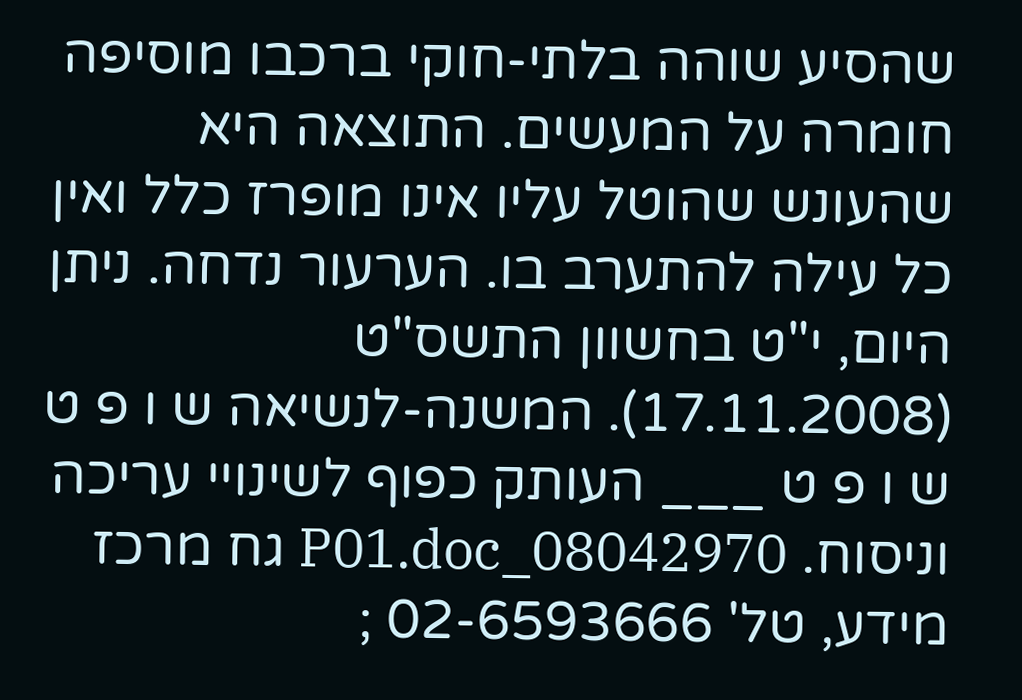שהסיע שוהה בלתי-חוקי ברכבו מוסיפה חומרה על המעשים. התוצאה היא שהעונש שהוטל עליו אינו מופרז כלל ואין כל עילה להתערב בו. הערעור נדחה. ניתן היום, י"ט בחשוון התשס"ט (17.11.2008). המשנה-לנשיאה ש ו פ ט ש ו פ ט ___ העותק כפוף לשינויי עריכה וניסוח. 08042970_P01.doc גח מרכז מידע, טל' 02-6593666 ;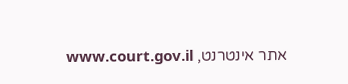אתר אינטרנט, www.court.gov.il